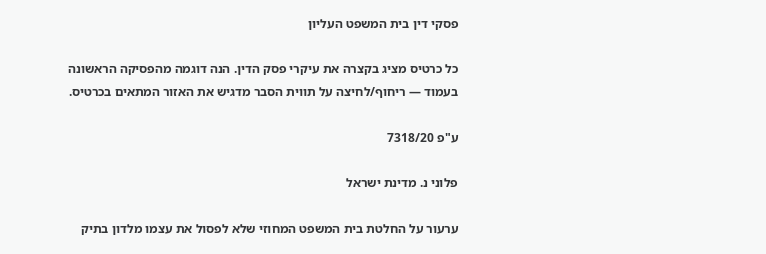פסקי דין בית המשפט העליון

כל כרטיס מציג בקצרה את עיקרי פסק הדין. הנה דוגמה מהפסיקה הראשונה בעמוד — ריחוף/לחיצה על תווית הסבר מדגיש את האזור המתאים בכרטיס.

ע"פ 7318/20

פלוני נ. מדינת ישראל

ערעור על החלטת בית המשפט המחוזי שלא לפסול את עצמו מלדון בתיק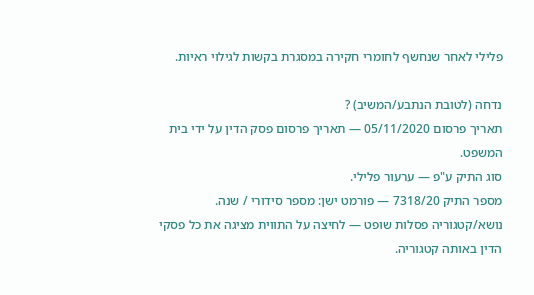פלילי לאחר שנחשף לחומרי חקירה במסגרת בקשות לגילוי ראיות.

נדחה (לטובת הנתבע/המשיב) ?
תאריך פרסום 05/11/2020 — תאריך פרסום פסק הדין על ידי בית המשפט.
סוג התיק ע"פ — ערעור פלילי.
מספר התיק 7318/20 — פורמט ישן: מספר סידורי / שנה.
נושא/קטגוריה פסלות שופט — לחיצה על התווית מציגה את כל פסקי הדין באותה קטגוריה.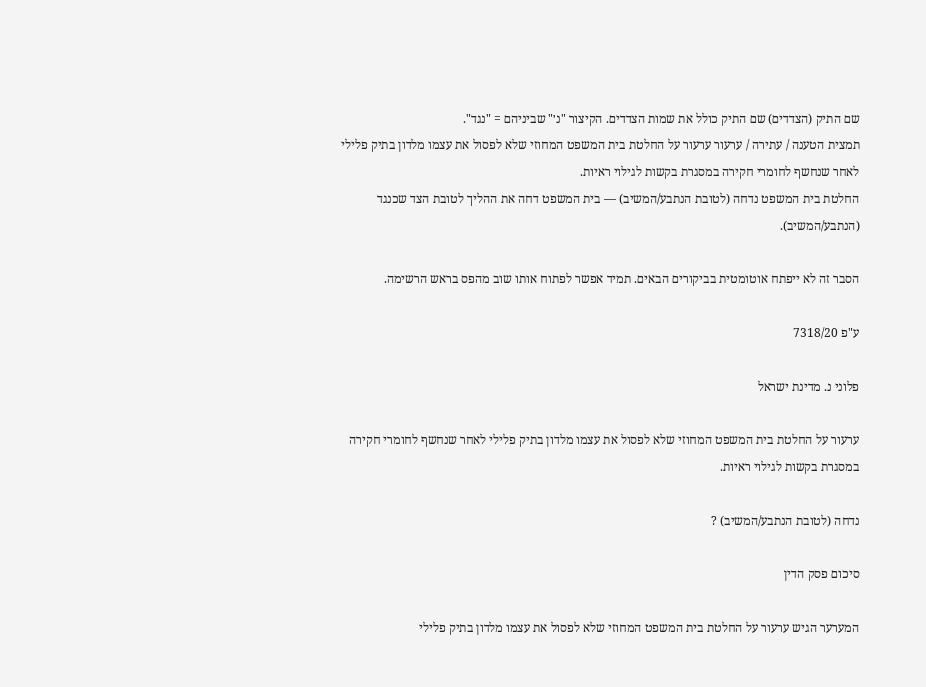שם התיק (הצדדים) שם התיק כולל את שמות הצדדים. הקיצור "נ׳" שביניהם = "נגד".
תמצית הטענה / עתירה / ערעור ערעור על החלטת בית המשפט המחוזי שלא לפסול את עצמו מלדון בתיק פלילי לאחר שנחשף לחומרי חקירה במסגרת בקשות לגילוי ראיות.
החלטת בית המשפט נדחה (לטובת הנתבע/המשיב) — בית המשפט דחה את ההליך לטובת הצד שכנגד (הנתבע/המשיב).

הסבר זה לא ייפתח אוטומטית בביקורים הבאים. תמיד אפשר לפתוח אותו שוב מהפס בראש הרשימה.

ע"פ 7318/20

פלוני נ. מדינת ישראל

ערעור על החלטת בית המשפט המחוזי שלא לפסול את עצמו מלדון בתיק פלילי לאחר שנחשף לחומרי חקירה במסגרת בקשות לגילוי ראיות.

נדחה (לטובת הנתבע/המשיב) ?

סיכום פסק הדין

המערער הגיש ערעור על החלטת בית המשפט המחוזי שלא לפסול את עצמו מלדון בתיק פלילי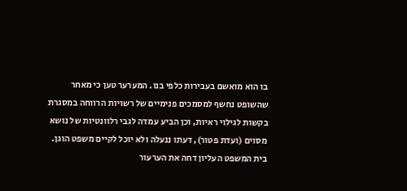בו הוא מואשם בעבירות כלפי בנו. המערער טען כי מאחר שהשופט נחשף למסמכים פנימיים של רשויות הרווחה במסגרת בקשות לגילוי ראיות, וכן הביע עמדה לגבי רלוונטיות של נושא מסוים (ועדת פטור), דעתו ננעלה ולא יוכל לקיים משפט הוגן. בית המשפט העליון דחה את הערעור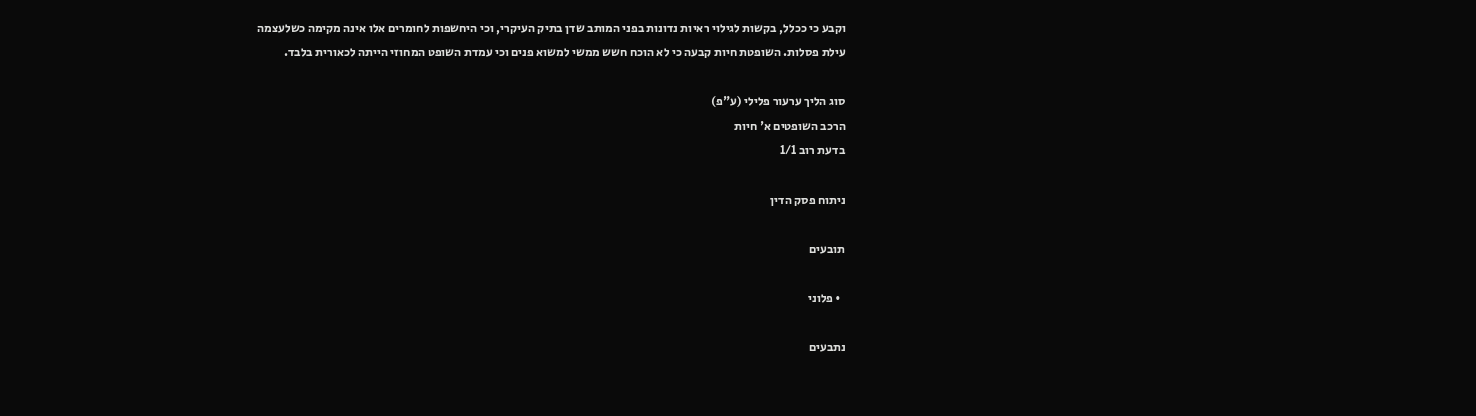וקבע כי ככלל, בקשות לגילוי ראיות נדונות בפני המותב שדן בתיק העיקרי, וכי היחשפות לחומרים אלו אינה מקימה כשלעצמה עילת פסלות. השופטת חיות קבעה כי לא הוכח חשש ממשי למשוא פנים וכי עמדת השופט המחוזי הייתה לכאורית בלבד.

סוג הליך ערעור פלילי (ע"פ)
הרכב השופטים א' חיות
בדעת רוב 1/1

ניתוח פסק הדין

תובעים

  • פלוני

נתבעים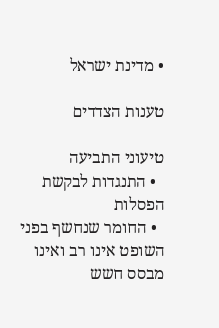• מדינת ישראל

טענות הצדדים

טיעוני התביעה
  • התנגדות לבקשת הפסלות
  • החומר שנחשף בפני השופט אינו רב ואינו מבסס חשש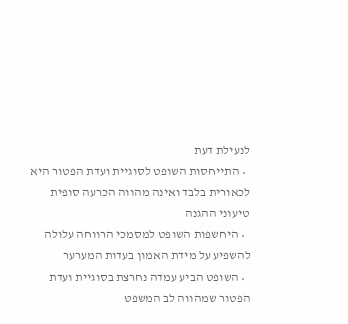לנעילת דעת
  • התייחסות השופט לסוגיית ועדת הפטור היא לכאורית בלבד ואינה מהווה הכרעה סופית
טיעוני ההגנה
  • היחשפות השופט למסמכי הרווחה עלולה להשפיע על מידת האמון בעדות המערער
  • השופט הביע עמדה נחרצת בסוגיית ועדת הפטור שמהווה לב המשפט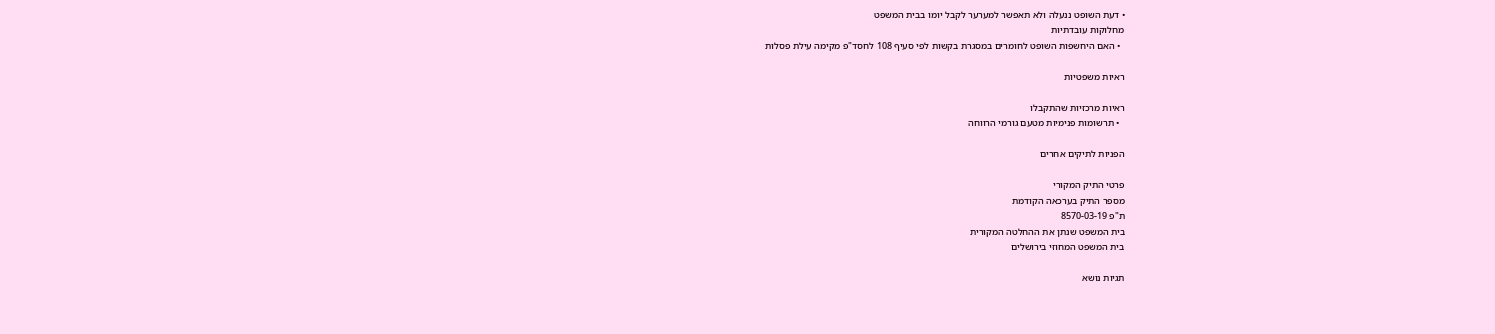• דעת השופט ננעלה ולא תאפשר למערער לקבל יומו בבית המשפט
מחלוקות עובדתיות
  • האם היחשפות השופט לחומרים במסגרת בקשות לפי סעיף 108 לחסד"פ מקימה עילת פסלות

ראיות משפטיות

ראיות מרכזיות שהתקבלו
  • תרשומות פנימיות מטעם גורמי הרווחה

הפניות לתיקים אחרים

פרטי התיק המקורי
מספר התיק בערכאה הקודמת
ת"פ 8570-03-19
בית המשפט שנתן את ההחלטה המקורית
בית המשפט המחוזי בירושלים

תגיות נושא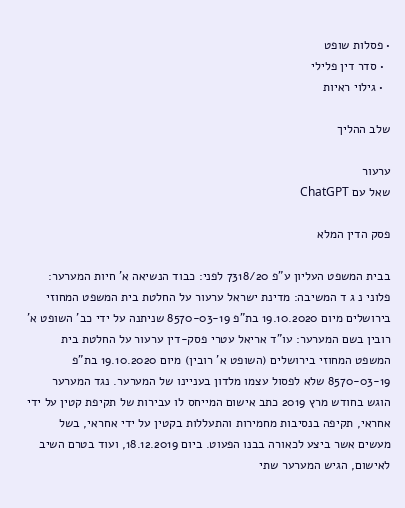• פסלות שופט
  • סדר דין פלילי
  • גילוי ראיות

שלב ההליך

ערעור
שאל עם ChatGPT

פסק הדין המלא

בבית המשפט העליון ע"פ 7318/20 לפני: כבוד הנשיאה א' חיות המערער: פלוני נ ג ד המשיבה: מדינת ישראל ערעור על החלטת בית המשפט המחוזי בירושלים מיום 19.10.2020 בת"פ 8570-03-19 שניתנה על ידי כב' השופט א' רובין בשם המערער: עו"ד אריאל עטרי פסק-דין ערעור על החלטת בית המשפט המחוזי בירושלים (השופט א' רובין) מיום 19.10.2020 בת"פ 8570-03-19 שלא לפסול עצמו מלדון בעניינו של המערער. נגד המערער הוגש בחודש מרץ 2019 כתב אישום המייחס לו עבירות של תקיפת קטין על ידי אחראי, תקיפה בנסיבות מחמירות והתעללות בקטין על ידי אחראי, בשל מעשים אשר ביצע לכאורה בבנו הפעוט. ביום 18.12.2019, ועוד בטרם השיב לאישום, הגיש המערער שתי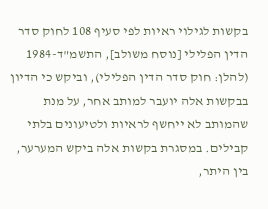בקשות לגילוי ראיות לפי סעיף 108 לחוק סדר הדין הפלילי [נוסח משולב], התשמ"ד-1984 (להלן: חוק סדר הדין הפלילי), וביקש כי הדיון בבקשות אלה יועבר למותב אחר, על מנת שהמותב לא ייחשף לראיות ולטיעונים בלתי קבילים. במסגרת בקשות אלה ביקש המערער, בין היתר,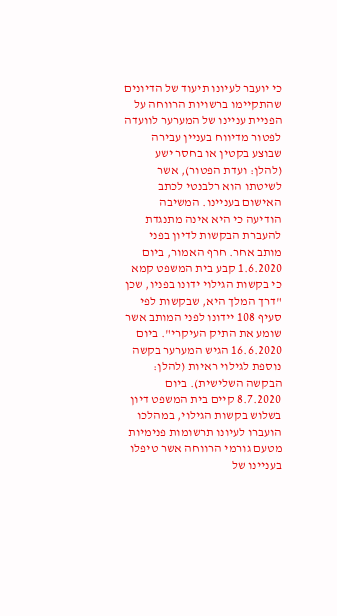כי יועבר לעיונו תיעוד של הדיונים שהתקיימו ברשויות הרווחה על הפניית עניינו של המערער לוועדה לפטור מדיווח בעניין עבירה שבוצע בקטין או בחסר ישע (להלן: ועדת הפטור), אשר לשיטתו הוא רלבנטי לכתב האישום בעניינו. המשיבה הודיעה כי היא אינה מתנגדת להעברת הבקשות לדיון בפני מותב אחר. חרף האמור, ביום 1.6.2020 קבע בית המשפט קמא כי בקשות הגילוי ידונו בפניו, שכן "דרך המלך היא, שבקשות לפי סעיף 108 יידונו לפני המותב אשר שומע את התיק העיקרי". ביום 16.6.2020 הגיש המערער בקשה נוספת לגילוי ראיות (להלן: הבקשה השלישית). ביום 8.7.2020 קיים בית המשפט דיון בשלוש בקשות הגילוי, במהלכו הועברו לעיונו תרשומות פנימיות מטעם גורמי הרווחה אשר טיפלו בעניינו של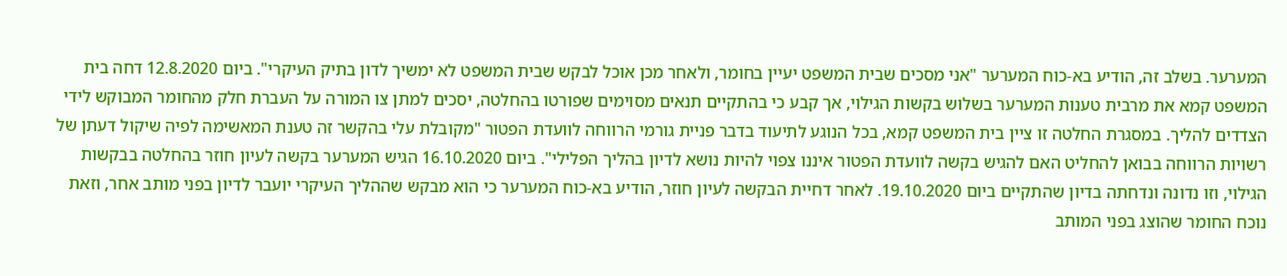המערער. בשלב זה, הודיע בא-כוח המערער "אני מסכים שבית המשפט יעיין בחומר, ולאחר מכן אוכל לבקש שבית המשפט לא ימשיך לדון בתיק העיקרי". ביום 12.8.2020 דחה בית המשפט קמא את מרבית טענות המערער בשלוש בקשות הגילוי, אך קבע כי בהתקיים תנאים מסוימים שפורטו בהחלטה, יסכים למתן צו המורה על העברת חלק מהחומר המבוקש לידי הצדדים להליך. במסגרת החלטה זו ציין בית המשפט קמא, בכל הנוגע לתיעוד בדבר פניית גורמי הרווחה לוועדת הפטור "מקובלת עלי בהקשר זה טענת המאשימה לפיה שיקול דעתן של רשויות הרווחה בבואן להחליט האם להגיש בקשה לוועדת הפטור איננו צפוי להיות נושא לדיון בהליך הפלילי". ביום 16.10.2020 הגיש המערער בקשה לעיון חוזר בהחלטה בבקשות הגילוי, וזו נדונה ונדחתה בדיון שהתקיים ביום 19.10.2020. לאחר דחיית הבקשה לעיון חוזר, הודיע בא-כוח המערער כי הוא מבקש שההליך העיקרי יועבר לדיון בפני מותב אחר, וזאת נוכח החומר שהוצג בפני המותב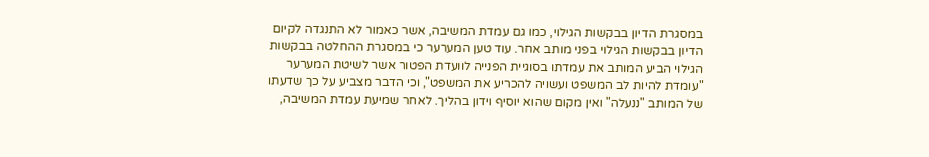במסגרת הדיון בבקשות הגילוי, כמו גם עמדת המשיבה, אשר כאמור לא התנגדה לקיום הדיון בבקשות הגילוי בפני מותב אחר. עוד טען המערער כי במסגרת ההחלטה בבקשות הגילוי הביע המותב את עמדתו בסוגיית הפנייה לוועדת הפטור אשר לשיטת המערער "עומדת להיות לב המשפט ועשויה להכריע את המשפט", וכי הדבר מצביע על כך שדעתו של המותב "ננעלה" ואין מקום שהוא יוסיף וידון בהליך. לאחר שמיעת עמדת המשיבה,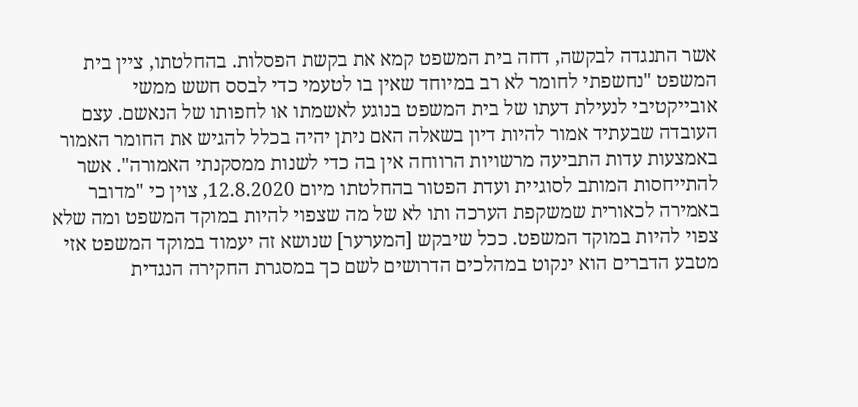אשר התנגדה לבקשה, דחה בית המשפט קמא את בקשת הפסלות. בהחלטתו, ציין בית המשפט "נחשפתי לחומר לא רב במיוחד שאין בו לטעמי כדי לבסס חשש ממשי אובייקטיבי לנעילת דעתו של בית המשפט בנוגע לאשמתו או לחפותו של הנאשם. עצם העובדה שבעתיד אמור להיות דיון בשאלה האם ניתן יהיה בכלל להגיש את החומר האמור באמצעות עדות התביעה מרשויות הרווחה אין בה כדי לשנות ממסקנתי האמורה". אשר להתייחסות המותב לסוגיית ועדת הפטור בהחלטתו מיום 12.8.2020, צוין כי "מדובר באמירה לכאורית שמשקפת הערכה ותו לא של מה שצפוי להיות במוקד המשפט ומה שלא צפוי להיות במוקד המשפט. ככל שיבקש [המערער] שנושא זה יעמוד במוקד המשפט אזי מטבע הדברים הוא ינקוט במהלכים הדרושים לשם כך במסגרת החקירה הנגדית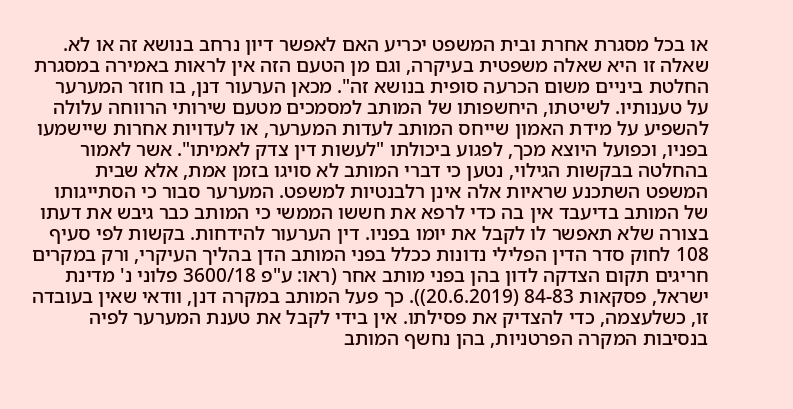או בכל מסגרת אחרת ובית המשפט יכריע האם לאפשר דיון נרחב בנושא זה או לא. שאלה זו היא שאלה משפטית בעיקרה, וגם מן הטעם הזה אין לראות באמירה במסגרת החלטת ביניים משום הכרעה סופית בנושא זה". מכאן הערעור דנן, בו חוזר המערער על טענותיו. לשיטתו, היחשפותו של המותב למסמכים מטעם שירותי הרווחה עלולה להשפיע על מידת האמון שייחס המותב לעדות המערער, או לעדויות אחרות שיישמעו בפניו, וכפועל היוצא מכך, לפגוע ביכולתו "לעשות דין צדק לאמיתו". אשר לאמור בהחלטה בבקשות הגילוי, נטען כי דברי המותב לא סויגו בזמן אמת, אלא שבית המשפט השתכנע שראיות אלה אינן רלבנטיות למשפט. המערער סבור כי הסתייגותו של המותב בדיעבד אין בה כדי לרפא את חששו הממשי כי המותב כבר גיבש את דעתו בצורה שלא תאפשר לו לקבל את יומו בפניו. דין הערעור להידחות. בקשות לפי סעיף 108 לחוק סדר הדין הפלילי נדונות ככלל בפני המותב הדן בהליך העיקרי, ורק במקרים חריגים תקום הצדקה לדון בהן בפני מותב אחר (ראו: ע"פ 3600/18 פלוני נ' מדינת ישראל, פסקאות 84-83 (20.6.2019)). כך פעל המותב במקרה דנן, וודאי שאין בעובדה זו, כשלעצמה, כדי להצדיק את פסילתו. אין בידי לקבל את טענת המערער לפיה בנסיבות המקרה הפרטניות, בהן נחשף המותב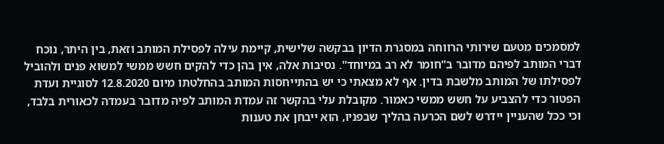למסמכים מטעם שירותי הרווחה במסגרת הדיון בבקשה שלישית, קיימת עילה לפסילת המותב וזאת, בין היתר, נוכח דברי המותב לפיהם מדובר ב"חומר לא רב במיוחד". נסיבות אלה, אין בהן כדי להקים חשש ממשי למשוא פנים ולהוביל לפסילתו של המותב מלשבת בדין. אף לא מצאתי כי יש בהתייחסות המותב בהחלטתו מיום 12.8.2020 לסוגיית ועדת הפטור כדי להצביע על חשש ממשי כאמור. מקובלת עלי בהקשר זה עמדת המותב לפיה מדובר בעמדה לכאורית בלבד, וכי ככל שהעניין יידרש לשם הכרעה בהליך שבפניו, הוא ייבחן את טענות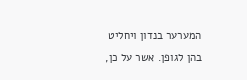המערער בנדון ויחליט בהן לגופן. אשר על כן,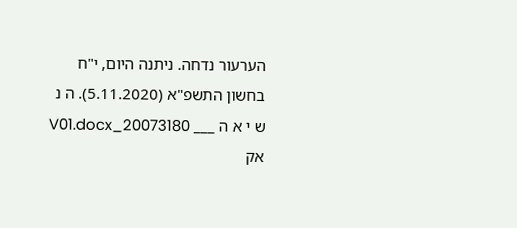הערעור נדחה. ניתנה היום, י"ח בחשון התשפ"א (5.11.2020). ה נ ש י א ה ___ 20073180_V01.docx אק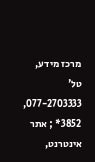מרכז מידע, טל' 077-2703333, 3852* ; אתר אינטרנט,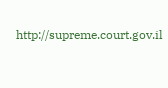http://supreme.court.gov.il